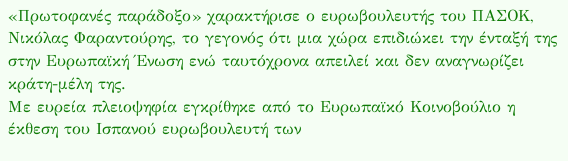«Πρωτοφανές παράδοξο» χαρακτήρισε ο ευρωβουλευτής του ΠΑΣΟΚ, Νικόλας Φαραντούρης, το γεγονός ότι μια χώρα επιδιώκει την ένταξή της στην Ευρωπαϊκή Ένωση ενώ ταυτόχρονα απειλεί και δεν αναγνωρίζει κράτη-μέλη της.
Με ευρεία πλειοψηφία εγκρίθηκε από το Ευρωπαϊκό Κοινοβούλιο η έκθεση του Ισπανού ευρωβουλευτή των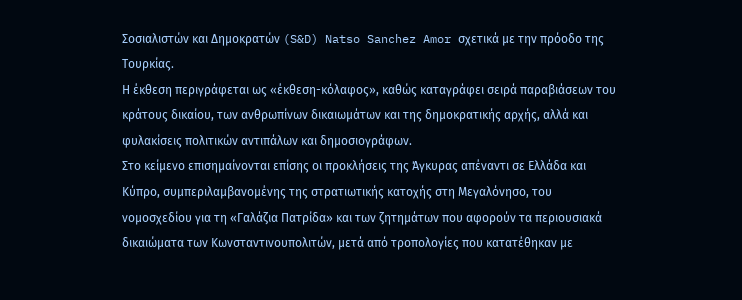Σοσιαλιστών και Δημοκρατών (S&D) Natso Sanchez Amor σχετικά με την πρόοδο της Τουρκίας.
Η έκθεση περιγράφεται ως «έκθεση-κόλαφος», καθώς καταγράφει σειρά παραβιάσεων του κράτους δικαίου, των ανθρωπίνων δικαιωμάτων και της δημοκρατικής αρχής, αλλά και φυλακίσεις πολιτικών αντιπάλων και δημοσιογράφων.
Στο κείμενο επισημαίνονται επίσης οι προκλήσεις της Άγκυρας απέναντι σε Ελλάδα και Κύπρο, συμπεριλαμβανομένης της στρατιωτικής κατοχής στη Μεγαλόνησο, του νομοσχεδίου για τη «Γαλάζια Πατρίδα» και των ζητημάτων που αφορούν τα περιουσιακά δικαιώματα των Κωνσταντινουπολιτών, μετά από τροπολογίες που κατατέθηκαν με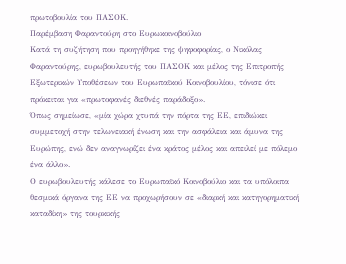πρωτοβουλία του ΠΑΣΟΚ.
Παρέμβαση Φαραντούρη στο Ευρωκοινοβούλιο
Κατά τη συζήτηση που προηγήθηκε της ψηφοφορίας, ο Νικόλας Φαραντούρης, ευρωβουλευτής του ΠΑΣΟΚ και μέλος της Επιτροπής Εξωτερικών Υποθέσεων του Ευρωπαϊκού Κοινοβουλίου, τόνισε ότι πρόκειται για «πρωτοφανές διεθνές παράδοξο».
Όπως σημείωσε, «μία χώρα χτυπά την πόρτα της ΕΕ, επιδιώκει συμμετοχή στην τελωνειακή ένωση και την ασφάλεια και άμυνα της Ευρώπης, ενώ δεν αναγνωρίζει ένα κράτος μέλος και απειλεί με πόλεμο ένα άλλο».
Ο ευρωβουλευτής κάλεσε το Ευρωπαϊκό Κοινοβούλιο και τα υπόλοιπα θεσμικά όργανα της ΕΕ να προχωρήσουν σε «διαρκή και κατηγορηματική καταδίκη» της τουρκικής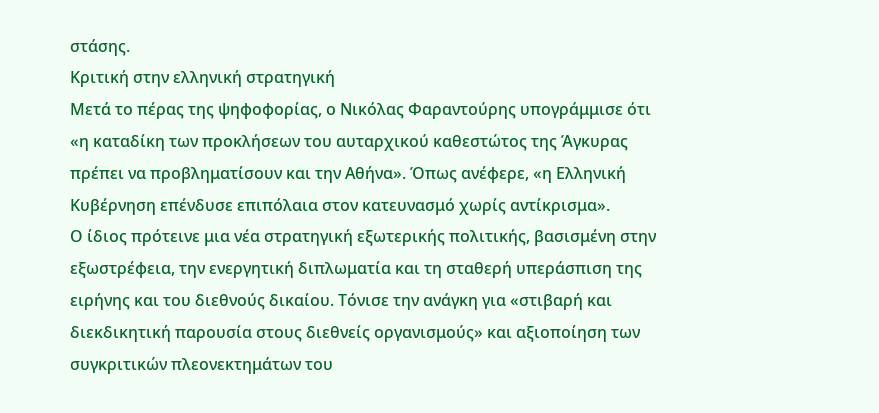στάσης.
Κριτική στην ελληνική στρατηγική
Μετά το πέρας της ψηφοφορίας, ο Νικόλας Φαραντούρης υπογράμμισε ότι «η καταδίκη των προκλήσεων του αυταρχικού καθεστώτος της Άγκυρας πρέπει να προβληματίσουν και την Αθήνα». Όπως ανέφερε, «η Ελληνική Κυβέρνηση επένδυσε επιπόλαια στον κατευνασμό χωρίς αντίκρισμα».
Ο ίδιος πρότεινε μια νέα στρατηγική εξωτερικής πολιτικής, βασισμένη στην εξωστρέφεια, την ενεργητική διπλωματία και τη σταθερή υπεράσπιση της ειρήνης και του διεθνούς δικαίου. Τόνισε την ανάγκη για «στιβαρή και διεκδικητική παρουσία στους διεθνείς οργανισμούς» και αξιοποίηση των συγκριτικών πλεονεκτημάτων του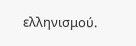ελληνισμού.